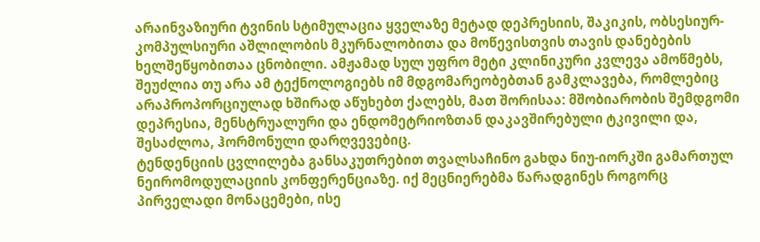არაინვაზიური ტვინის სტიმულაცია ყველაზე მეტად დეპრესიის, შაკიკის, ობსესიურ-კომპულსიური აშლილობის მკურნალობითა და მოწევისთვის თავის დანებების ხელშეწყობითაა ცნობილი. ამჟამად სულ უფრო მეტი კლინიკური კვლევა ამოწმებს, შეუძლია თუ არა ამ ტექნოლოგიებს იმ მდგომარეობებთან გამკლავება, რომლებიც არაპროპორციულად ხშირად აწუხებთ ქალებს, მათ შორისაა: მშობიარობის შემდგომი დეპრესია, მენსტრუალური და ენდომეტრიოზთან დაკავშირებული ტკივილი და, შესაძლოა, ჰორმონული დარღვევებიც.
ტენდენციის ცვლილება განსაკუთრებით თვალსაჩინო გახდა ნიუ-იორკში გამართულ ნეირომოდულაციის კონფერენციაზე. იქ მეცნიერებმა წარადგინეს როგორც პირველადი მონაცემები, ისე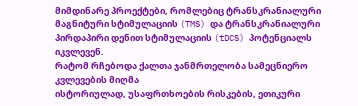მიმდინარე პროექტები, რომლებიც ტრანსკრანიალური მაგნიტური სტიმულაციის (TMS) და ტრანსკრანიალური პირდაპირი დენით სტიმულაციის (tDCS) პოტენციალს იკვლევენ.
რატომ რჩებოდა ქალთა ჯანმრთელობა სამეცნიერო კვლევების მიღმა
ისტორიულად, უსაფრთხოების რისკების, ეთიკური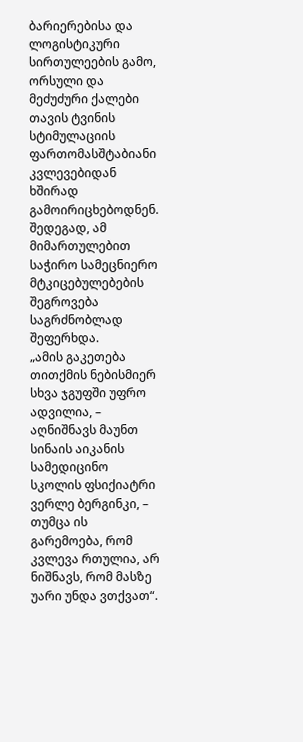ბარიერებისა და ლოგისტიკური სირთულეების გამო, ორსული და მეძუძური ქალები თავის ტვინის სტიმულაციის ფართომასშტაბიანი კვლევებიდან ხშირად გამოირიცხებოდნენ. შედეგად, ამ მიმართულებით საჭირო სამეცნიერო მტკიცებულებების შეგროვება საგრძნობლად შეფერხდა.
„ამის გაკეთება თითქმის ნებისმიერ სხვა ჯგუფში უფრო ადვილია, – აღნიშნავს მაუნთ სინაის აიკანის სამედიცინო სკოლის ფსიქიატრი ვერლე ბერგინკი, – თუმცა ის გარემოება, რომ კვლევა რთულია, არ ნიშნავს, რომ მასზე უარი უნდა ვთქვათ“.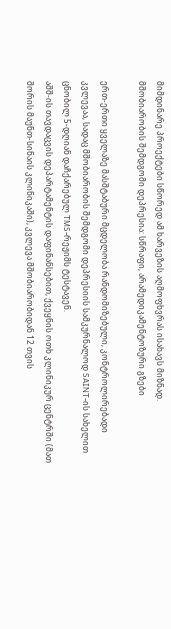მიმდინარე პროექტები სწორედ ამ ხარვეზის აღმოფხვრას ისახავს მიზნად.
მშობიარობის შემდგომი დეპრესია: სწრაფი, არამედიკამენტოზური გზები

ერთ-ერთი ყველაზე მასშტაბური მცდელობა რანდომიზებული, კონტროლირებადი კვლევაა, სადაც მშობიარობის შემდგომი დეპრესიის სამკურნალოდ SAINT-ის სახელით ცნობილ 5-დღიან დაჩქარებულ TMS-რეჟიმს ტესტავენ.
აშშ-ის თავდაცვის დეპარტამენტის დაფინანსებით, ქვეყნის ოთხ კლინიკურ ცენტრში (მათ შორის მაუნთ-სინაის კლინიკაში), კვლევა მშობიარობიდან 12 თვის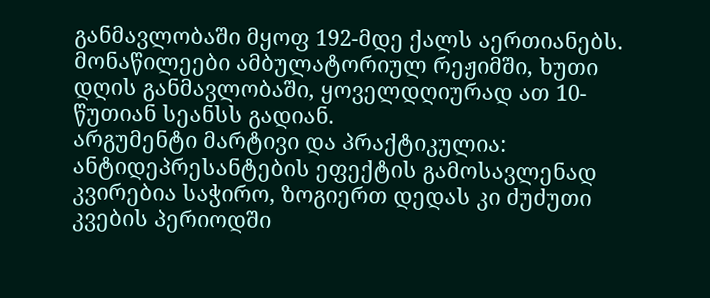განმავლობაში მყოფ 192-მდე ქალს აერთიანებს. მონაწილეები ამბულატორიულ რეჟიმში, ხუთი დღის განმავლობაში, ყოველდღიურად ათ 10-წუთიან სეანსს გადიან.
არგუმენტი მარტივი და პრაქტიკულია: ანტიდეპრესანტების ეფექტის გამოსავლენად კვირებია საჭირო, ზოგიერთ დედას კი ძუძუთი კვების პერიოდში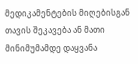მედიკამენტების მიღებისგან თავის შეკავება ან მათი მინიმუმამდე დაყვანა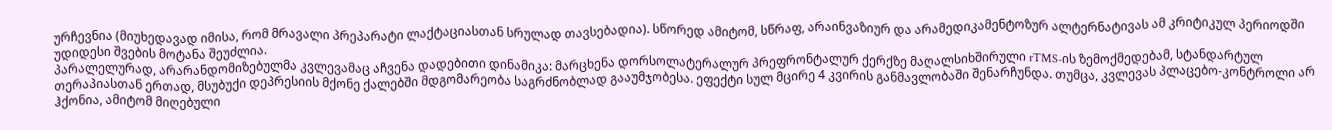ურჩევნია (მიუხედავად იმისა, რომ მრავალი პრეპარატი ლაქტაციასთან სრულად თავსებადია). სწორედ ამიტომ, სწრაფ, არაინვაზიურ და არამედიკამენტოზურ ალტერნატივას ამ კრიტიკულ პერიოდში უდიდესი შვების მოტანა შეუძლია.
პარალელურად, არარანდომიზებულმა კვლევამაც აჩვენა დადებითი დინამიკა: მარცხენა დორსოლატერალურ პრეფრონტალურ ქერქზე მაღალსიხშირული rTMS-ის ზემოქმედებამ, სტანდარტულ თერაპიასთან ერთად, მსუბუქი დეპრესიის მქონე ქალებში მდგომარეობა საგრძნობლად გააუმჯობესა. ეფექტი სულ მცირე 4 კვირის განმავლობაში შენარჩუნდა. თუმცა, კვლევას პლაცებო-კონტროლი არ ჰქონია, ამიტომ მიღებული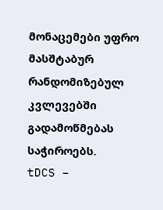მონაცემები უფრო მასშტაბურ რანდომიზებულ კვლევებში გადამოწმებას საჭიროებს.
tDCS –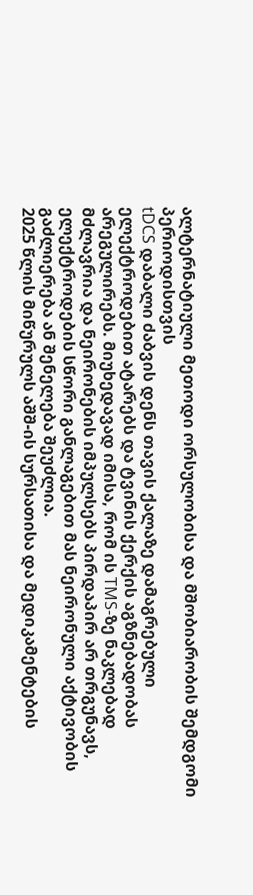ალტერნატიული მეთოდი ორსულობისა და მშობიარობის შემდგომი პერიოდისთვის
tDCS დაბალი ძაბვის დენს თავის ქალაზე დამაგრებული ელექტროდებით ატარებს და ტვინის ქერქის აგზნებადობას არეგულირებს. მიუხედავად იმისა, რომ ის TMS-ზე ნაკლებად მძლავრია და ნეირონების იმპულსებს პირდაპირ არ თრგუნავს, ელექტროდების სწორი განლაგებით მას ნეირონული აქტივობის გაძლიერება ან შენელება შეუძლია.
2025 წლის მიწურულს აშშ-ის სურსათისა და მედიკამენტების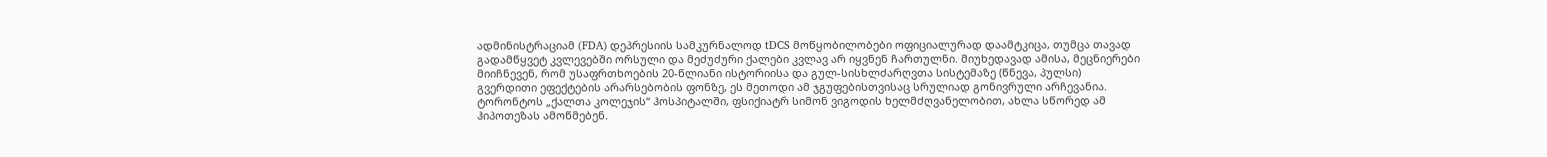ადმინისტრაციამ (FDA) დეპრესიის სამკურნალოდ tDCS მოწყობილობები ოფიციალურად დაამტკიცა, თუმცა თავად გადამწყვეტ კვლევებში ორსული და მეძუძური ქალები კვლავ არ იყვნენ ჩართულნი. მიუხედავად ამისა, მეცნიერები მიიჩნევენ, რომ უსაფრთხოების 20-წლიანი ისტორიისა და გულ-სისხლძარღვთა სისტემაზე (წნევა, პულსი) გვერდითი ეფექტების არარსებობის ფონზე, ეს მეთოდი ამ ჯგუფებისთვისაც სრულიად გონივრული არჩევანია.
ტორონტოს „ქალთა კოლეჯის“ ჰოსპიტალში, ფსიქიატრ სიმონ ვიგოდის ხელმძღვანელობით, ახლა სწორედ ამ ჰიპოთეზას ამოწმებენ.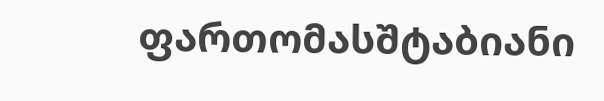ფართომასშტაბიანი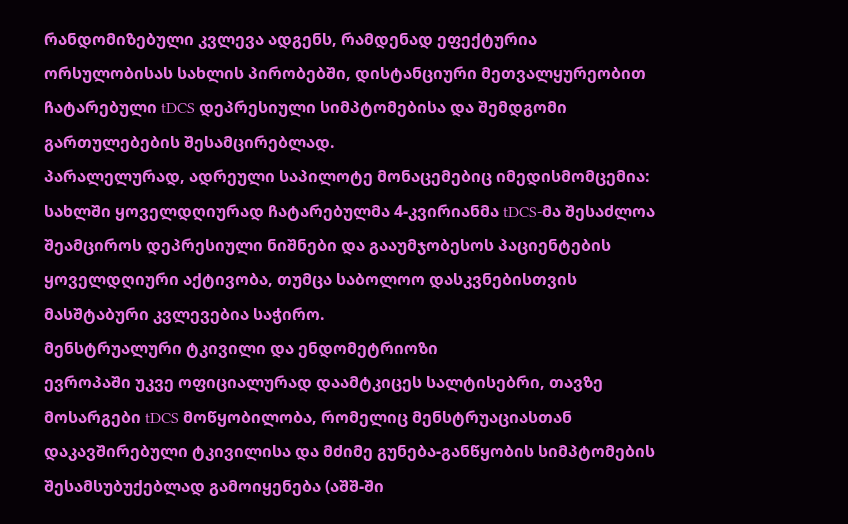რანდომიზებული კვლევა ადგენს, რამდენად ეფექტურია ორსულობისას სახლის პირობებში, დისტანციური მეთვალყურეობით ჩატარებული tDCS დეპრესიული სიმპტომებისა და შემდგომი გართულებების შესამცირებლად.
პარალელურად, ადრეული საპილოტე მონაცემებიც იმედისმომცემია: სახლში ყოველდღიურად ჩატარებულმა 4-კვირიანმა tDCS-მა შესაძლოა შეამციროს დეპრესიული ნიშნები და გააუმჯობესოს პაციენტების ყოველდღიური აქტივობა, თუმცა საბოლოო დასკვნებისთვის მასშტაბური კვლევებია საჭირო.
მენსტრუალური ტკივილი და ენდომეტრიოზი
ევროპაში უკვე ოფიციალურად დაამტკიცეს სალტისებრი, თავზე მოსარგები tDCS მოწყობილობა, რომელიც მენსტრუაციასთან დაკავშირებული ტკივილისა და მძიმე გუნება-განწყობის სიმპტომების შესამსუბუქებლად გამოიყენება (აშშ-ში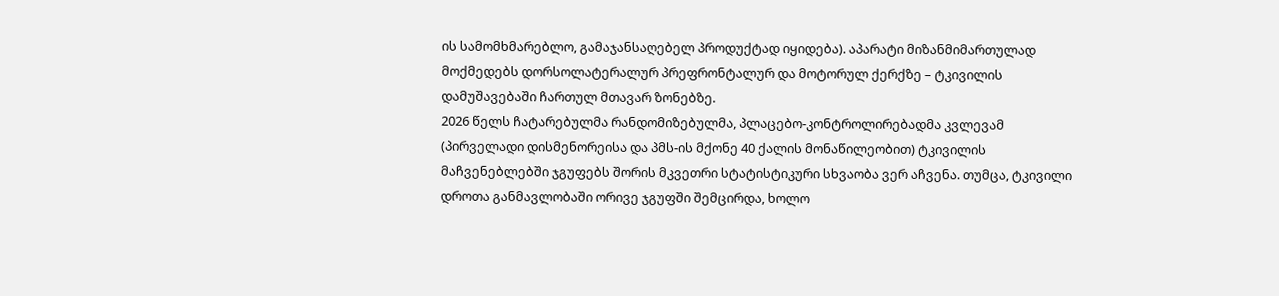ის სამომხმარებლო, გამაჯანსაღებელ პროდუქტად იყიდება). აპარატი მიზანმიმართულად მოქმედებს დორსოლატერალურ პრეფრონტალურ და მოტორულ ქერქზე – ტკივილის დამუშავებაში ჩართულ მთავარ ზონებზე.
2026 წელს ჩატარებულმა რანდომიზებულმა, პლაცებო-კონტროლირებადმა კვლევამ (პირველადი დისმენორეისა და პმს-ის მქონე 40 ქალის მონაწილეობით) ტკივილის მაჩვენებლებში ჯგუფებს შორის მკვეთრი სტატისტიკური სხვაობა ვერ აჩვენა. თუმცა, ტკივილი დროთა განმავლობაში ორივე ჯგუფში შემცირდა, ხოლო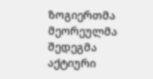ზოგიერთმა მეორეულმა შედეგმა აქტიური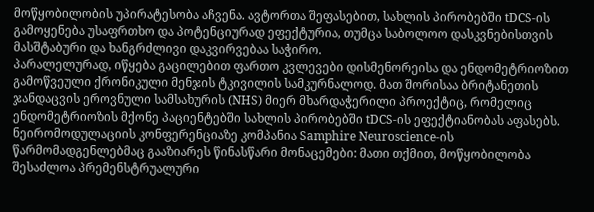მოწყობილობის უპირატესობა აჩვენა. ავტორთა შეფასებით, სახლის პირობებში tDCS-ის გამოყენება უსაფრთხო და პოტენციურად ეფექტურია, თუმცა საბოლოო დასკვნებისთვის მასშტაბური და ხანგრძლივი დაკვირვებაა საჭირო.
პარალელურად, იწყება გაცილებით ფართო კვლევები დისმენორეისა და ენდომეტრიოზით გამოწვეული ქრონიკული მენჯის ტკივილის სამკურნალოდ. მათ შორისაა ბრიტანეთის ჯანდაცვის ეროვნული სამსახურის (NHS) მიერ მხარდაჭერილი პროექტიც, რომელიც ენდომეტრიოზის მქონე პაციენტებში სახლის პირობებში tDCS-ის ეფექტიანობას აფასებს.
ნეირომოდულაციის კონფერენციაზე კომპანია Samphire Neuroscience-ის წარმომადგენლებმაც გააზიარეს წინასწარი მონაცემები: მათი თქმით, მოწყობილობა შესაძლოა პრემენსტრუალური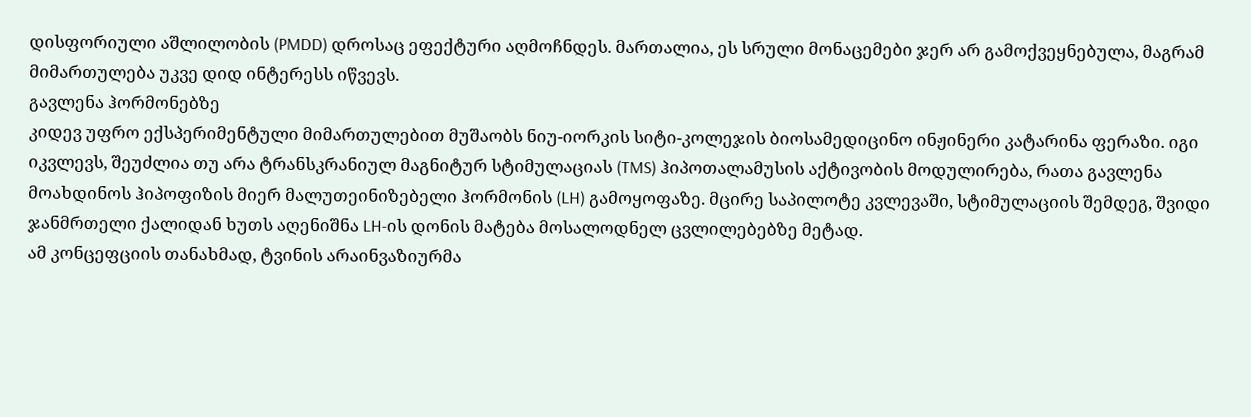დისფორიული აშლილობის (PMDD) დროსაც ეფექტური აღმოჩნდეს. მართალია, ეს სრული მონაცემები ჯერ არ გამოქვეყნებულა, მაგრამ მიმართულება უკვე დიდ ინტერესს იწვევს.
გავლენა ჰორმონებზე
კიდევ უფრო ექსპერიმენტული მიმართულებით მუშაობს ნიუ-იორკის სიტი-კოლეჯის ბიოსამედიცინო ინჟინერი კატარინა ფერაზი. იგი იკვლევს, შეუძლია თუ არა ტრანსკრანიულ მაგნიტურ სტიმულაციას (TMS) ჰიპოთალამუსის აქტივობის მოდულირება, რათა გავლენა მოახდინოს ჰიპოფიზის მიერ მალუთეინიზებელი ჰორმონის (LH) გამოყოფაზე. მცირე საპილოტე კვლევაში, სტიმულაციის შემდეგ, შვიდი ჯანმრთელი ქალიდან ხუთს აღენიშნა LH-ის დონის მატება მოსალოდნელ ცვლილებებზე მეტად.
ამ კონცეფციის თანახმად, ტვინის არაინვაზიურმა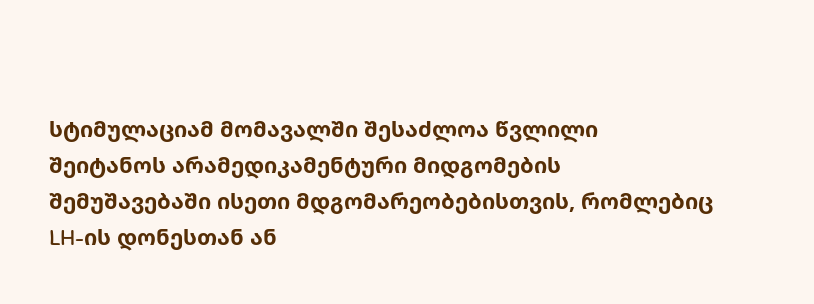სტიმულაციამ მომავალში შესაძლოა წვლილი შეიტანოს არამედიკამენტური მიდგომების შემუშავებაში ისეთი მდგომარეობებისთვის, რომლებიც LH-ის დონესთან ან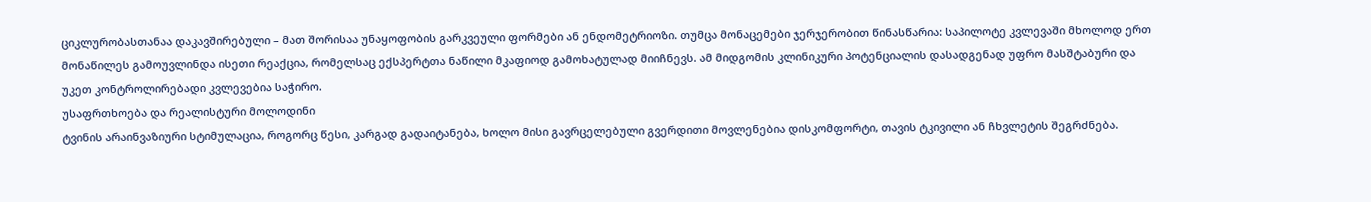ციკლურობასთანაა დაკავშირებული – მათ შორისაა უნაყოფობის გარკვეული ფორმები ან ენდომეტრიოზი. თუმცა მონაცემები ჯერჯერობით წინასწარია: საპილოტე კვლევაში მხოლოდ ერთ მონაწილეს გამოუვლინდა ისეთი რეაქცია, რომელსაც ექსპერტთა ნაწილი მკაფიოდ გამოხატულად მიიჩნევს. ამ მიდგომის კლინიკური პოტენციალის დასადგენად უფრო მასშტაბური და უკეთ კონტროლირებადი კვლევებია საჭირო.
უსაფრთხოება და რეალისტური მოლოდინი
ტვინის არაინვაზიური სტიმულაცია, როგორც წესი, კარგად გადაიტანება, ხოლო მისი გავრცელებული გვერდითი მოვლენებია დისკომფორტი, თავის ტკივილი ან ჩხვლეტის შეგრძნება.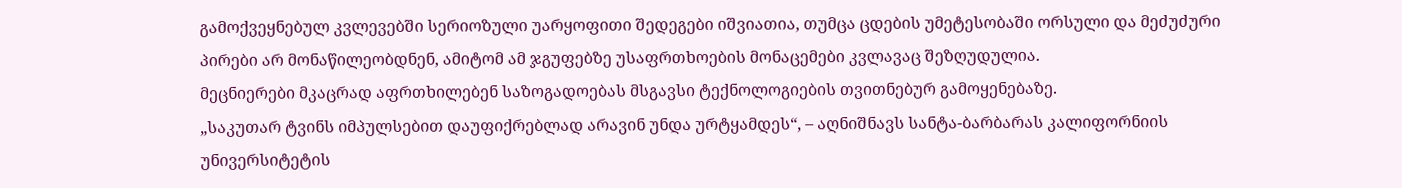გამოქვეყნებულ კვლევებში სერიოზული უარყოფითი შედეგები იშვიათია, თუმცა ცდების უმეტესობაში ორსული და მეძუძური პირები არ მონაწილეობდნენ, ამიტომ ამ ჯგუფებზე უსაფრთხოების მონაცემები კვლავაც შეზღუდულია.
მეცნიერები მკაცრად აფრთხილებენ საზოგადოებას მსგავსი ტექნოლოგიების თვითნებურ გამოყენებაზე.
„საკუთარ ტვინს იმპულსებით დაუფიქრებლად არავინ უნდა ურტყამდეს“, – აღნიშნავს სანტა-ბარბარას კალიფორნიის უნივერსიტეტის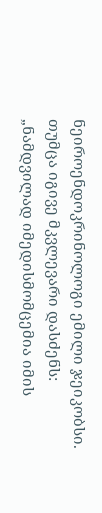ნეიროენდოკრინოლოგი ემილი ჯეიკობსი. თუმცა იგივე მკვლევარი დასძენს: „ნამდვილად იმედისმომცემია იმის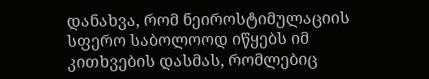დანახვა, რომ ნეიროსტიმულაციის სფერო საბოლოოდ იწყებს იმ კითხვების დასმას, რომლებიც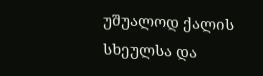უშუალოდ ქალის სხეულსა და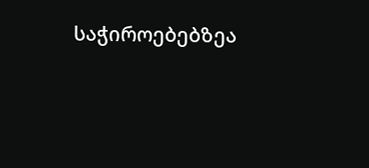საჭიროებებზეა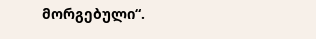მორგებული“.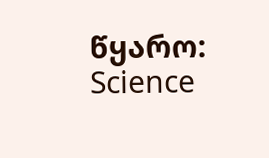წყარო: Science